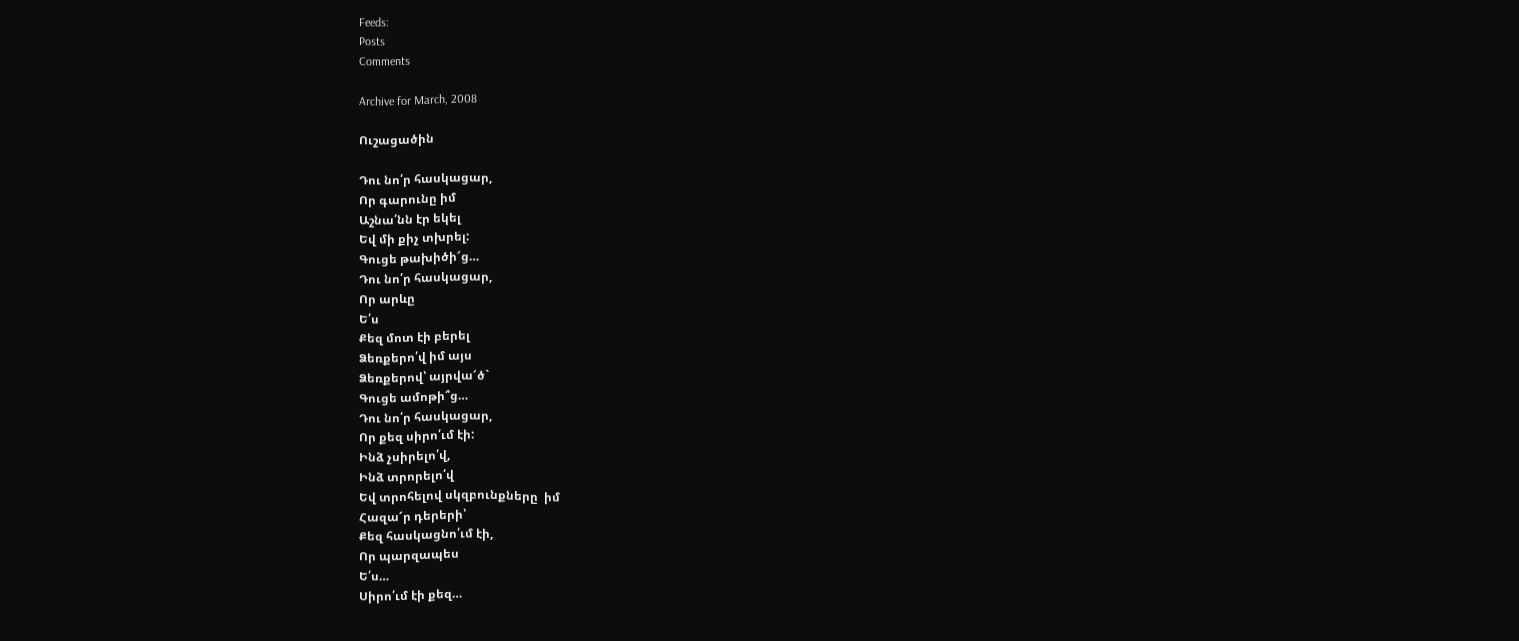Feeds:
Posts
Comments

Archive for March, 2008

Ուշացածին

Դու նո՛ր հասկացար,
Որ գարունը իմ
Աշնա՛նն էր եկել
Եվ մի քիչ տխրել:
Գուցե թախիծի՜ց…
Դու նո՛ր հասկացար,
Որ արևը
Ե՛ս
Քեզ մոտ էի բերել
Ձեռքերո՛վ իմ այս
Ձեռքերով՝ այրվա՜ծ`
Գուցե ամոթի՞ց…
Դու նո՛ր հասկացար,
Որ քեզ սիրո՛ւմ էի:
Ինձ չսիրելո՛վ,
Ինձ տրորելո՛վ
Եվ տրոհելով սկզբունքները  իմ
Հազա՜ր դերերի՝
Քեզ հասկացնո՛ւմ էի,
Որ պարզապես
Ե՛ս…
Սիրո՛ւմ էի քեզ…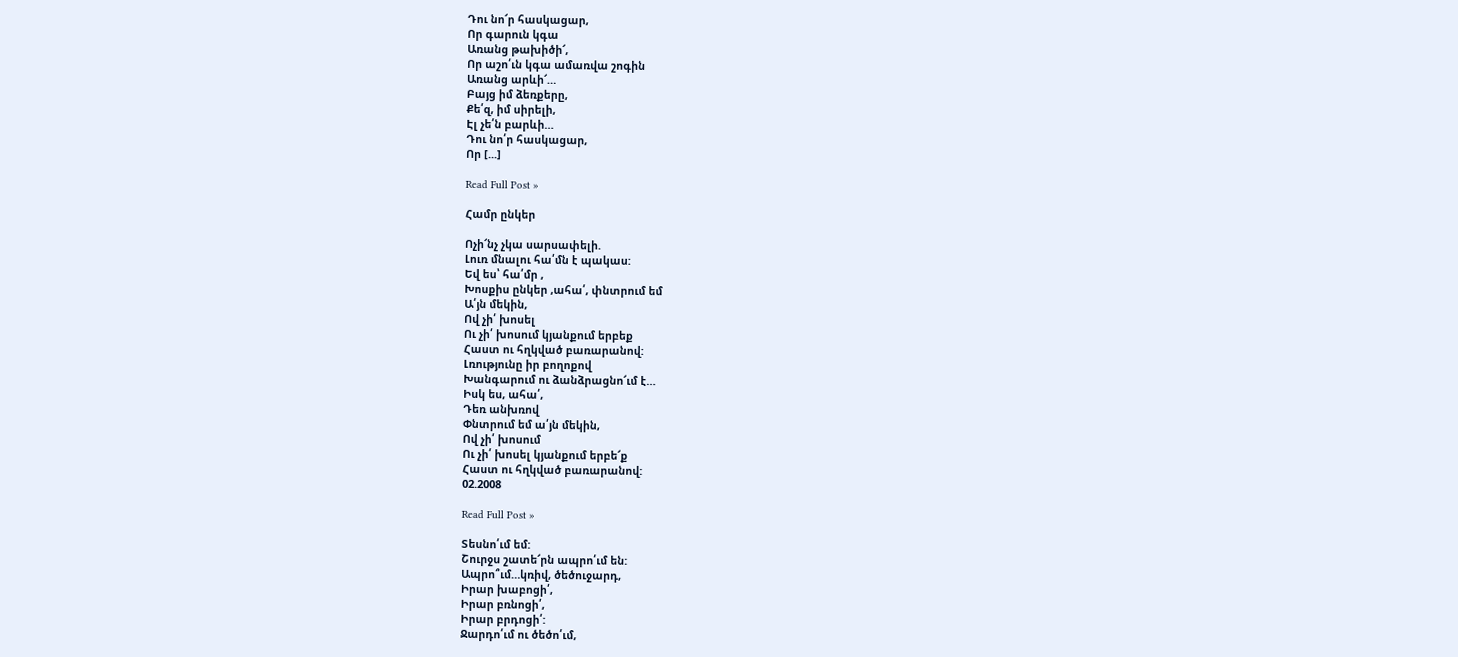Դու նո՜ր հասկացար,
Որ գարուն կգա
Առանց թախիծի՜,
Որ աշո՛ւն կգա ամառվա շոգին
Առանց արևի՜…
Բայց իմ ձեռքերը,
Քե՛զ, իմ սիրելի,
Էլ չե՛ն բարևի…
Դու նո՛ր հասկացար,
Որ [...]

Read Full Post »

Համր ընկեր

Ոչի՜նչ չկա սարսափելի.
Լուռ մնալու հա՛մն է պակաս:
Եվ ես՝ հա՛մր ,
Խոսքիս ընկեր ,ահա՛, փնտրում եմ
Ա՛յն մեկին,
Ով չի՛ խոսել
Ու չի՛ խոսում կյանքում երբեք
Հաստ ու հղկված բառարանով:
Լռությունը իր բողոքով
Խանգարում ու ձանձրացնո՜ւմ է…
Իսկ ես, ահա՛,
Դեռ անխռով
Փնտրում եմ ա՛յն մեկին,
Ով չի՛ խոսում
Ու չի՛ խոսել կյանքում երբե՜ք
Հաստ ու հղկված բառարանով:
02.2008

Read Full Post »

Տեսնո՛ւմ եմ:
Շուրջս շատե՜րն ապրո՛ւմ են:
Ապրո՞ւմ…կռիվ, ծեծուջարդ,
Իրար խաբոցի՛,
Իրար բռնոցի՛,
Իրար բրդոցի՛:
Ջարդո՛ւմ ու ծեծո՛ւմ,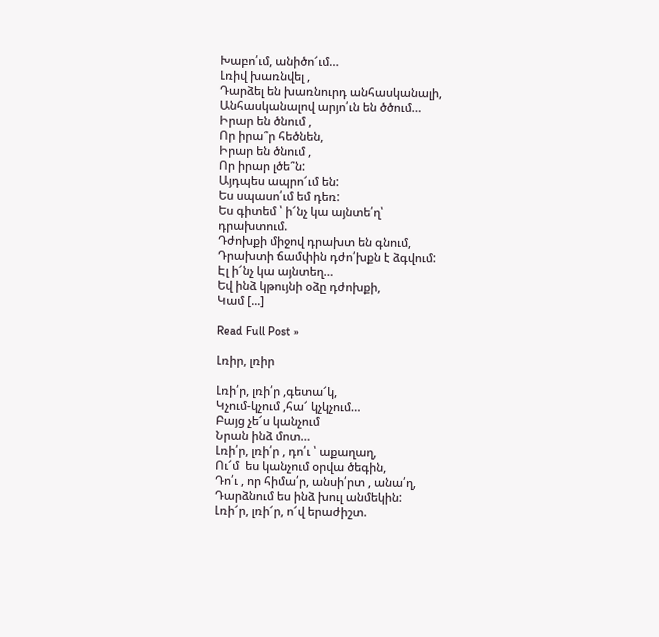Խաբո՛ւմ, անիծո՜ւմ…
Լռիվ խառնվել ,
Դարձել են խառնուրդ անհասկանալի,
Անհասկանալով արյո՛ւն են ծծում…
Իրար են ծնում ,
Որ իրա՞ր հեծնեն,
Իրար են ծնում ,
Որ իրար լծե՞ն:
Այդպես ապրո՜ւմ են:
Ես սպասո՛ւմ եմ դեռ:
Ես գիտեմ ՝ ի՜նչ կա այնտե՛ղ՝
դրախտում.
Դժոխքի միջով դրախտ են գնում,
Դրախտի ճամփին դժո՛խքն է ձգվում:
Էլ ի՜նչ կա այնտեղ…
Եվ ինձ կթույնի օձը դժոխքի,
Կամ [...]

Read Full Post »

Լռիր, լռիր

Լռի՛ր, լռի՛ր ,գետա՜կ,
Կչում-կչում ,հա՜ կչկչում…
Բայց չե՜ս կանչում
Նրան ինձ մոտ…
Լռի՛ր, լռի՛ր , դո՛ւ ՝ աքաղաղ,
Ու՜մ  ես կանչում օրվա ծեգին,
Դո՛ւ , որ հիմա՛ր, անսի՛րտ , անա՛ղ,
Դարձնում ես ինձ խուլ անմեկին:
Լռի՜ր, լռի՜ր, ո՜վ երաժիշտ.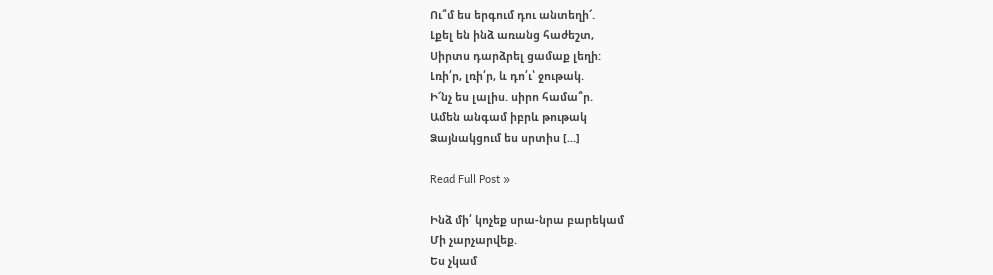Ու՞մ ես երգում դու անտեղի՜.
Լքել են ինձ առանց հաժեշտ,
Սիրտս դարձրել ցամաք լեղի:
Լռի՛ր, լռի՛ր, և դո՛ւ՝ ջութակ.
Ի՜նչ ես լալիս. սիրո համա՞ր.
Ամեն անգամ իբրև թութակ
Ձայնակցում ես սրտիս [...]

Read Full Post »

Ինձ մի՛ կոչեք սրա-նրա բարեկամ
Մի չարչարվեք.
Ես չկամ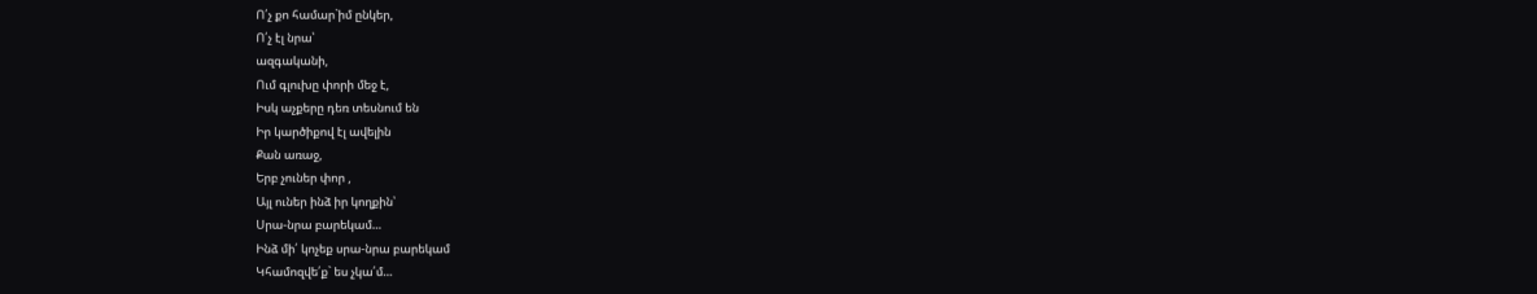Ո՛չ քո համար`իմ ընկեր,
Ո՛չ էլ նրա՝
ազգականի,
Ում գլուխը փորի մեջ է,
Իսկ աչքերը դեռ տեսնում են
Իր կարծիքով էլ ավելին
Քան առաջ,
Երբ չուներ փոր ,
Այլ ուներ ինձ իր կողքին՝
Սրա-նրա բարեկամ…
Ինձ մի՛ կոչեք սրա-նրա բարեկամ
Կհամոզվե՛ք` ես չկա՛մ…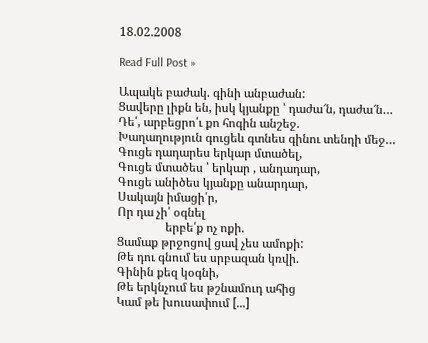18.02.2008

Read Full Post »

Ապակե բաժակ. գինի անբաժան:
Ցավերը լիքն են, իսկ կյանքը ՝ դաժա՜ն, դաժա՜ն…
Դե՛, արբեցրո՛ւ քո հոգին անշեջ.
Խաղաղություն գուցեև գտնես գինու տենդի մեջ…
Գուցե դադարես երկար մտածել,
Գուցե մտածես ՝ երկար , անդադար,
Գուցե անիծես կյանքը անարդար,
Սակայն իմացի՛ր,
Որ դա չի՛ օգնել
                երբե՛ք ոչ ոքի.
Ցամաք թրջոցով ցավ չես ամոքի:
Թե դու գնում ես սրբազան կռվի.
Գինին քեզ կօգնի,
Թե երկնչում ես թշնամուդ ահից
Կամ թե խուսափում [...]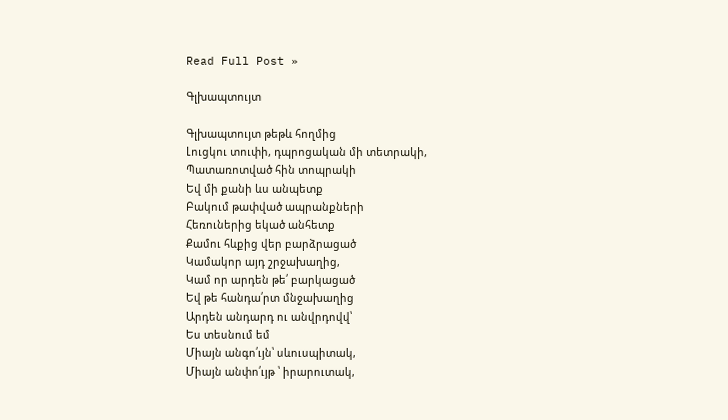Read Full Post »

Գլխապտույտ

Գլխապտույտ թեթև հողմից
Լուցկու տուփի, դպրոցական մի տետրակի,
Պատառոտված հին տոպրակի
Եվ մի քանի ևս անպետք
Բակում թափված ապրանքների
Հեռուներից եկած անհետք
Քամու հևքից վեր բարձրացած
Կամակոր այդ շրջախաղից,
Կամ որ արդեն թե՛ բարկացած
Եվ թե հանդա՛րտ մնջախաղից
Արդեն անդարդ ու անվրդովվ՝
Ես տեսնում եմ
Միայն անգո՛ւյն՝ սևուսպիտակ,
Միայն անփո՛ւյթ ՝ իրարուտակ,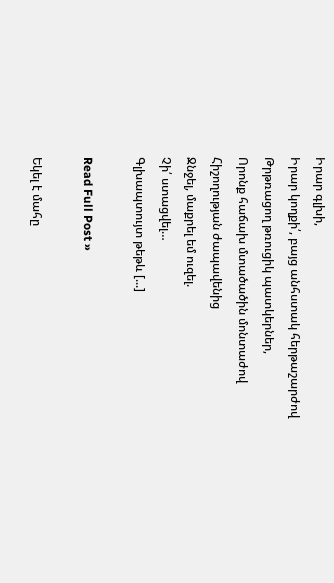Իրար գլխի,
Իրար կողքի՛, բայց անհստակ հերթաշարժով
Թրթռացող թռուցիկ պատկերներ,
Որոնք հաճախ մտածածին մոնտաժով
Հիշողության ժապավենից
Ջնջել, մաքրել եմ ուզել.
Չի՛ ստացվել…
Գլխապտույտ թեթև [...]

Read Full Post »

Եկել է մահը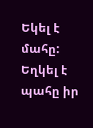Եկել է մահը:
Եղկել է պահը իր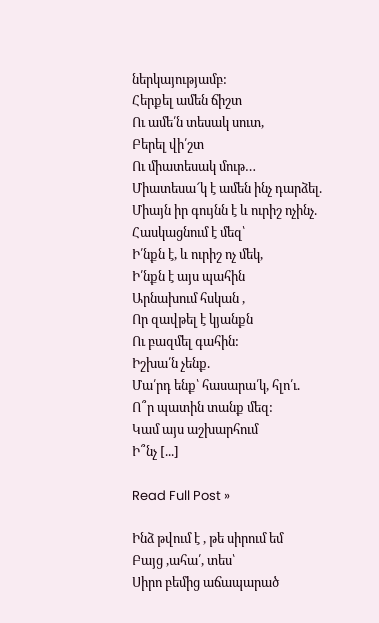ներկայությամբ:
Հերքել ամեն ճիշտ
Ու ամե՛ն տեսակ սուտ,
Բերել վի՛շտ
Ու միատեսակ մութ…
Միատեսա՜կ է ամեն ինչ դարձել.
Միայն իր գույնն է և ուրիշ ոչինչ.
Հասկացնում է մեզ՝
Ի՛նքն է, և ուրիշ ոչ մեկ,
Ի՛նքն է այս պահին
Արնախում հսկան ,
Որ զավթել է կյանքն
Ու բազմել գահին:
Իշխա՛ն չենք.
Մա՛րդ ենք՝ հասարա՛կ, հլո՛ւ.
Ո՞ր պատին տանք մեզ:
Կամ այս աշխարհում
Ի՞նչ [...]

Read Full Post »

Ինձ թվում է , թե սիրում եմ
Բայց ,ահա՛, տես՝
Սիրո բեմից աճապարած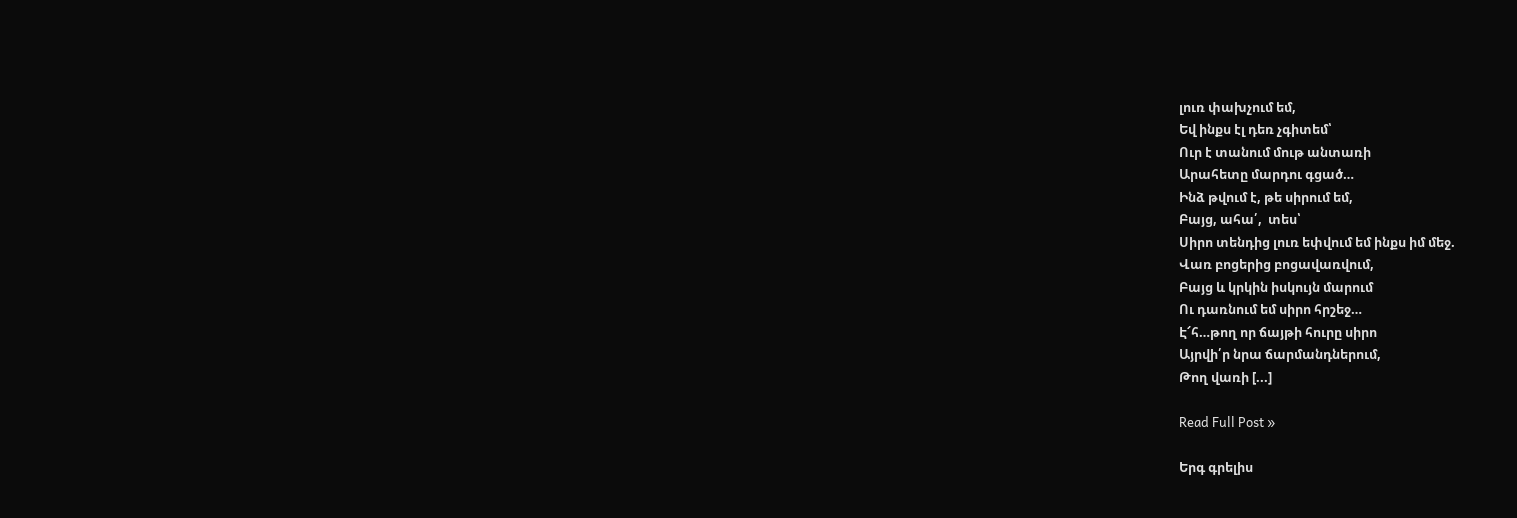լուռ փախչում եմ,
Եվ ինքս էլ դեռ չգիտեմ՝
Ուր է տանում մութ անտառի
Արահետը մարդու գցած…
Ինձ թվում է, թե սիրում եմ,
Բայց, ահա՛,  տես՝
Սիրո տենդից լուռ եփվում եմ ինքս իմ մեջ.
Վառ բոցերից բոցավառվում,
Բայց և կրկին իսկույն մարում
Ու դառնում եմ սիրո հրշեջ…
Է՜հ…թող որ ճայթի հուրը սիրո
Այրվի՛ր նրա ճարմանդներում,
Թող վառի [...]

Read Full Post »

Երգ գրելիս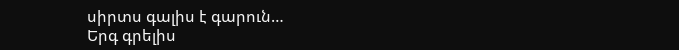սիրտս գալիս է գարուն…
Երգ գրելիս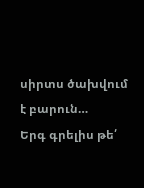սիրտս ծախվում է բարուն…
Երգ գրելիս թե՛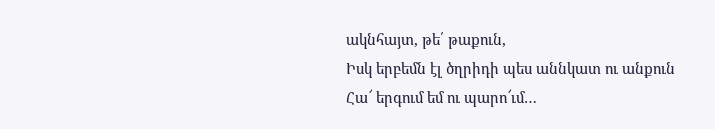ակնհայտ, թե՛ թաքուն,
Իսկ երբեմն էլ ծղրիդի պես աննկատ ու անքուն
Հա՜ երգում եմ ու պարո՜ւմ…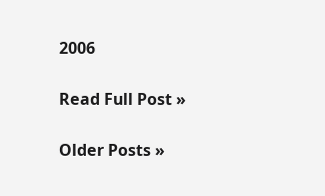2006

Read Full Post »

Older Posts »